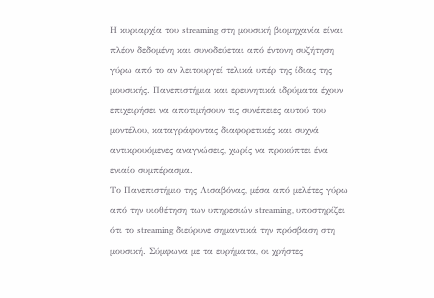Η κυριαρχία του streaming στη μουσική βιομηχανία είναι πλέον δεδομένη και συνοδεύεται από έντονη συζήτηση γύρω από το αν λειτουργεί τελικά υπέρ της ίδιας της μουσικής. Πανεπιστήμια και ερευνητικά ιδρύματα έχουν επιχειρήσει να αποτιμήσουν τις συνέπειες αυτού του μοντέλου, καταγράφοντας διαφορετικές και συχνά αντικρουόμενες αναγνώσεις, χωρίς να προκύπτει ένα ενιαίο συμπέρασμα.
Το Πανεπιστήμιο της Λισαβόνας, μέσα από μελέτες γύρω από την υιοθέτηση των υπηρεσιών streaming, υποστηρίζει ότι το streaming διεύρυνε σημαντικά την πρόσβαση στη μουσική. Σύμφωνα με τα ευρήματα, οι χρήστες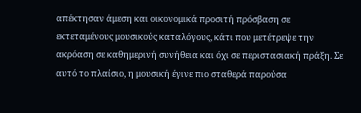απέκτησαν άμεση και οικονομικά προσιτή πρόσβαση σε εκτεταμένους μουσικούς καταλόγους, κάτι που μετέτρεψε την ακρόαση σε καθημερινή συνήθεια και όχι σε περιστασιακή πράξη. Σε αυτό το πλαίσιο, η μουσική έγινε πιο σταθερά παρούσα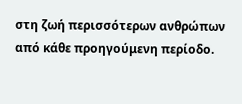στη ζωή περισσότερων ανθρώπων από κάθε προηγούμενη περίοδο.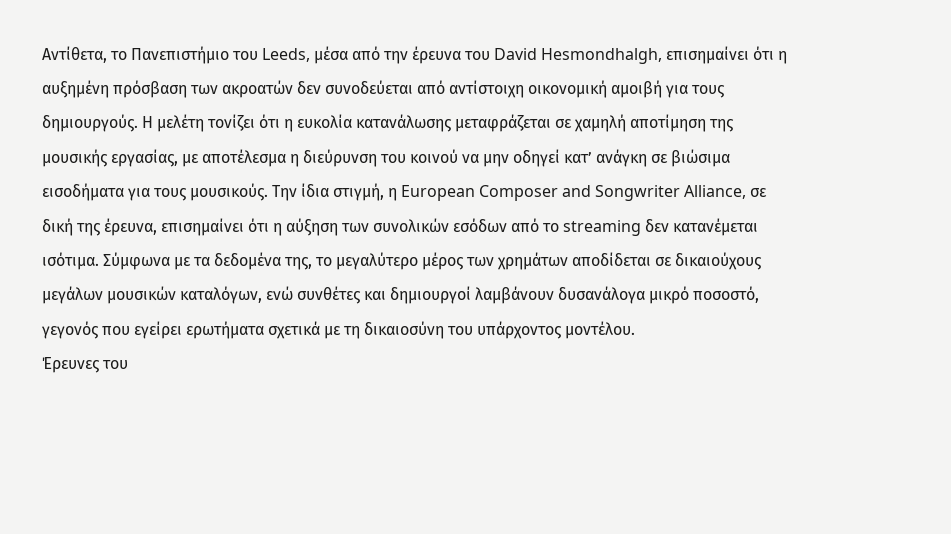Αντίθετα, το Πανεπιστήμιο του Leeds, μέσα από την έρευνα του David Hesmondhalgh, επισημαίνει ότι η αυξημένη πρόσβαση των ακροατών δεν συνοδεύεται από αντίστοιχη οικονομική αμοιβή για τους δημιουργούς. Η μελέτη τονίζει ότι η ευκολία κατανάλωσης μεταφράζεται σε χαμηλή αποτίμηση της μουσικής εργασίας, με αποτέλεσμα η διεύρυνση του κοινού να μην οδηγεί κατ’ ανάγκη σε βιώσιμα εισοδήματα για τους μουσικούς. Την ίδια στιγμή, η European Composer and Songwriter Alliance, σε δική της έρευνα, επισημαίνει ότι η αύξηση των συνολικών εσόδων από το streaming δεν κατανέμεται ισότιμα. Σύμφωνα με τα δεδομένα της, το μεγαλύτερο μέρος των χρημάτων αποδίδεται σε δικαιούχους μεγάλων μουσικών καταλόγων, ενώ συνθέτες και δημιουργοί λαμβάνουν δυσανάλογα μικρό ποσοστό, γεγονός που εγείρει ερωτήματα σχετικά με τη δικαιοσύνη του υπάρχοντος μοντέλου.
Έρευνες του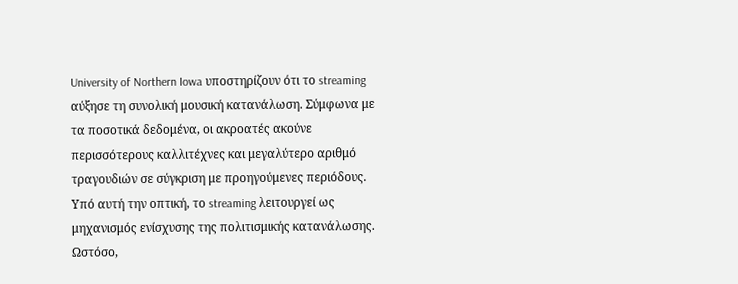University of Northern Iowa υποστηρίζουν ότι το streaming αύξησε τη συνολική μουσική κατανάλωση. Σύμφωνα με τα ποσοτικά δεδομένα, οι ακροατές ακούνε περισσότερους καλλιτέχνες και μεγαλύτερο αριθμό τραγουδιών σε σύγκριση με προηγούμενες περιόδους. Υπό αυτή την οπτική, το streaming λειτουργεί ως μηχανισμός ενίσχυσης της πολιτισμικής κατανάλωσης. Ωστόσο,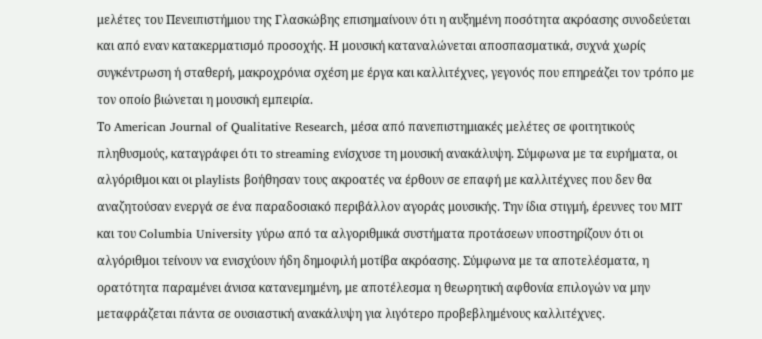μελέτες του Πενειπιστήμιου της Γλασκώβης επισημαίνουν ότι η αυξημένη ποσότητα ακρόασης συνοδεύεται και από εναν κατακερματισμό προσοχής. Η μουσική καταναλώνεται αποσπασματικά, συχνά χωρίς συγκέντρωση ή σταθερή, μακροχρόνια σχέση με έργα και καλλιτέχνες, γεγονός που επηρεάζει τον τρόπο με τον οποίο βιώνεται η μουσική εμπειρία.
Το American Journal of Qualitative Research, μέσα από πανεπιστημιακές μελέτες σε φοιτητικούς πληθυσμούς, καταγράφει ότι το streaming ενίσχυσε τη μουσική ανακάλυψη. Σύμφωνα με τα ευρήματα, οι αλγόριθμοι και οι playlists βοήθησαν τους ακροατές να έρθουν σε επαφή με καλλιτέχνες που δεν θα αναζητούσαν ενεργά σε ένα παραδοσιακό περιβάλλον αγοράς μουσικής. Την ίδια στιγμή, έρευνες του MIT και του Columbia University γύρω από τα αλγοριθμικά συστήματα προτάσεων υποστηρίζουν ότι οι αλγόριθμοι τείνουν να ενισχύουν ήδη δημοφιλή μοτίβα ακρόασης. Σύμφωνα με τα αποτελέσματα, η ορατότητα παραμένει άνισα κατανεμημένη, με αποτέλεσμα η θεωρητική αφθονία επιλογών να μην μεταφράζεται πάντα σε ουσιαστική ανακάλυψη για λιγότερο προβεβλημένους καλλιτέχνες.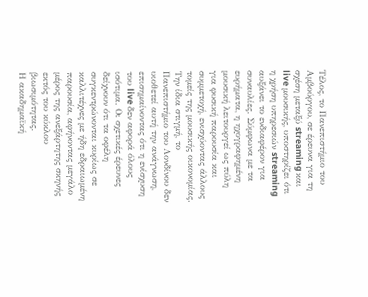Τέλος, το Πανεπιστήμιο του Αμβούργου, σε έρευνα για τη σχέση μεταξύ streaming και live μουσικής, υποστηρίζει ότι η χρήση υπηρεσιών streaming αυξάνει το ενδιαφέρον για συναυλίες. Σύμφωνα με τα ευρήματα, η ηχογραφημένη μουσική λειτουργεί ως πύλη για φυσική παρουσία και συμμετοχή, ενισχύοντας άλλους τομείς της μουσικής οικονομίας. Την ίδια στιγμή, το Πανεπιστήμιο του Λονδίνου δεν υιοθετεί αυτή την ανάγνωση, επισημαίνοντας ότι η ενίσχυση του live δεν αφορά όλους ισότιμα. Οι σχετικές έρευνες δείχνουν ότι τα οφέλη συγκεντρώνονται κυρίως σε καλλιτέχνες με ήδη εδραιωμένη παρουσία, αφήνοντας μεγάλο μέρος της ανεξάρτητης σκηνής εκτός του κύκλου βιωσιμότητας.
Η ακαδημαϊκή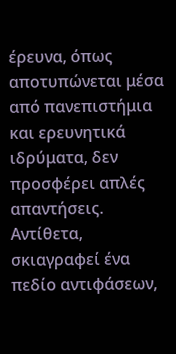έρευνα, όπως αποτυπώνεται μέσα από πανεπιστήμια και ερευνητικά ιδρύματα, δεν προσφέρει απλές απαντήσεις. Αντίθετα, σκιαγραφεί ένα πεδίο αντιφάσεων,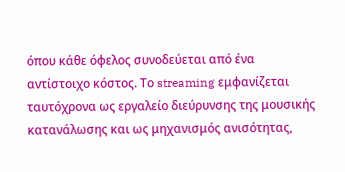όπου κάθε όφελος συνοδεύεται από ένα αντίστοιχο κόστος. Το streaming εμφανίζεται ταυτόχρονα ως εργαλείο διεύρυνσης της μουσικής κατανάλωσης και ως μηχανισμός ανισότητας,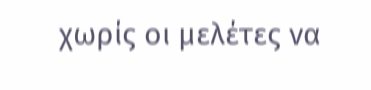χωρίς οι μελέτες να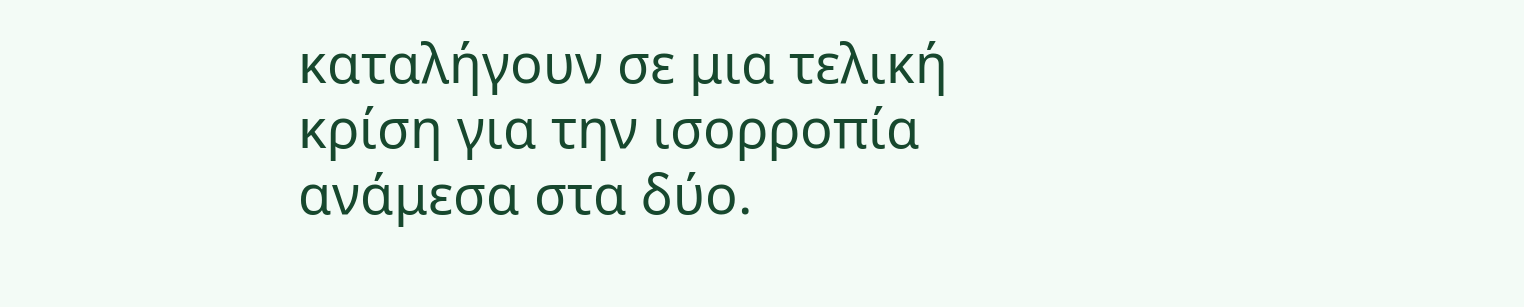καταλήγουν σε μια τελική κρίση για την ισορροπία ανάμεσα στα δύο.